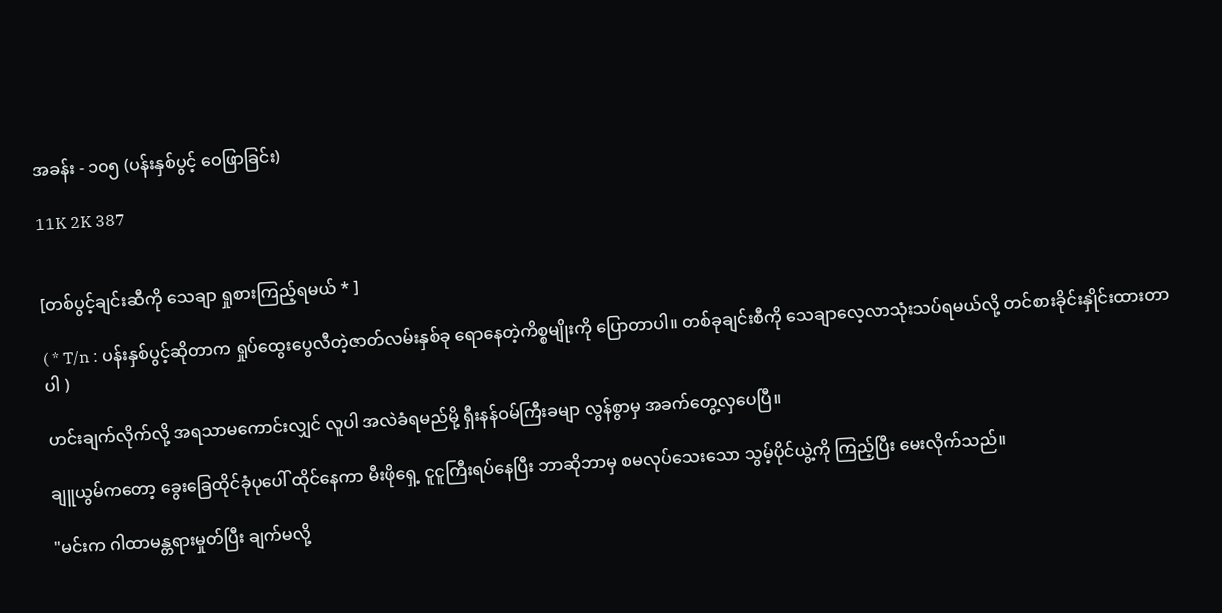အခန်း - ၁၀၅ (ပန်းနှစ်ပွင့် ဝေဖြာခြင်း)

11K 2K 387


[တစ်ပွင့်ချင်းဆီကို သေချာ ရှုစားကြည့်ရမယ် * ]

( * T/n : ပန်းနှစ်ပွင့်ဆိုတာက ရှုပ်ထွေးပွေလီတဲ့ဇာတ်လမ်းနှစ်ခု ရောနေတဲ့ကိစ္စမျိုးကို ပြောတာပါ။ တစ်ခုချင်းစီကို သေချာလေ့လာသုံးသပ်ရမယ်လို့ တင်စားခိုင်းနှိုင်းထားတာပါ )

ဟင်းချက်လိုက်လို့ အရသာမကောင်းလျှင် လူပါ အလဲခံရမည်မို့ ရှီးနန်ဝမ်ကြီးခမျာ လွန်စွာမှ အခက်တွေ့လှပေပြီ။

ချူယွမ်ကတော့ ခွေးခြေထိုင်ခုံပုပေါ် ထိုင်နေကာ မီးဖိုရှေ့ ငူငူကြီးရပ်နေပြီး ဘာဆိုဘာမှ စမလုပ်သေးသော သွမ့်ပိုင်ယွဲ့ကို ကြည့်ပြီး မေးလိုက်သည်။

"မင်းက ဂါထာမန္တရားမှုတ်ပြီး ချက်မလို့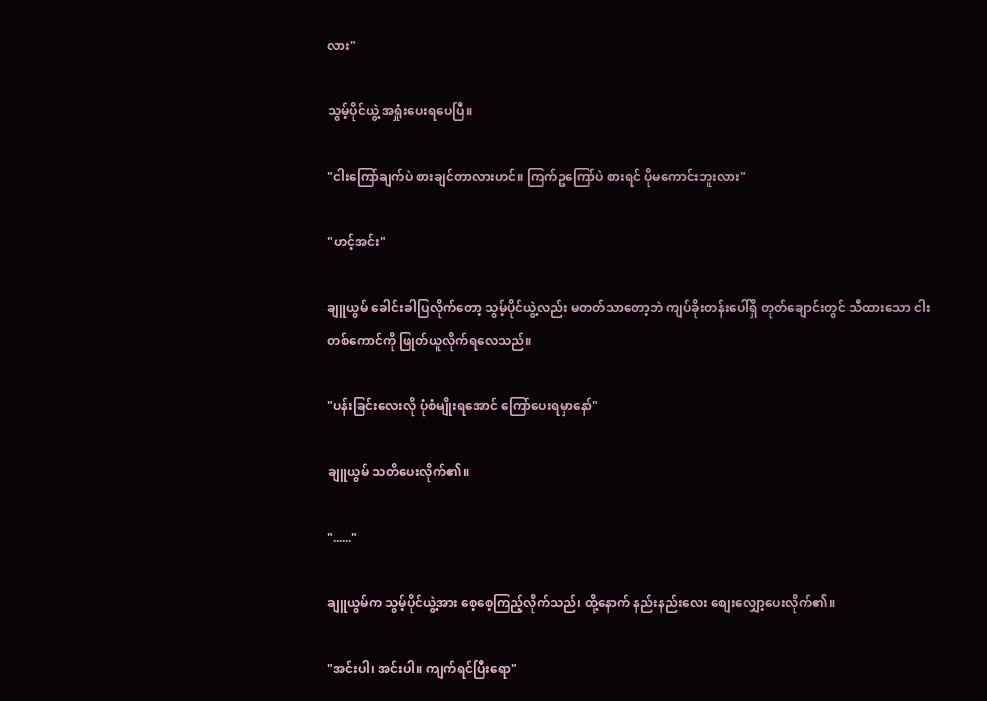လား"

သွမ့်ပိုင်ယွဲ့ အရှုံးပေးရပေပြီ။

"ငါးကြော်ချက်ပဲ စားချင်တာလားဟင်။ ကြက်ဥကြော်ပဲ စားရင် ပိုမကောင်းဘူးလား"

"ဟင့်အင်း"

ချူယွမ် ခေါင်းခါပြလိုက်တော့ သွမ့်ပိုင်ယွဲ့လည်း မတတ်သာတော့ဘဲ ကျပ်ခိုးတန်းပေါ်ရှိ တုတ်ချောင်းတွင် သီထားသော ငါးတစ်ကောင်ကို ဖြုတ်ယူလိုက်ရလေသည်။

"ပန်းခြင်းလေးလို ပုံစံမျိုးရအောင် ကြော်ပေးရမှာနော်"

ချူယွမ် သတိပေးလိုက်၏။

"......"

ချူယွမ်က သွမ့်ပိုင်ယွဲ့အား စေ့စေ့ကြည့်လိုက်သည်၊ ထို့နောက် နည်းနည်းလေး စျေးလျှော့ပေးလိုက်၏။

"အင်းပါ၊ အင်းပါ။ ကျက်ရင်ပြီးရော"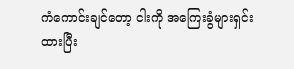ကံကောင်းချင်တော့ ငါးကို အကြေးခွံများရှင်းထားပြီး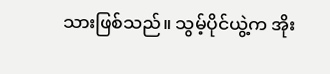သားဖြစ်သည်။ သွမ့်ပိုင်ယွဲ့က အိုး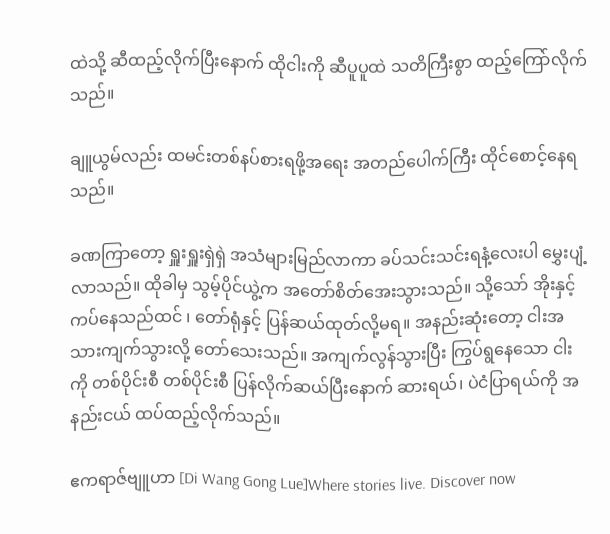ထဲသို့ ဆီထည့်လိုက်ပြီးနောက် ထိုငါးကို ဆီပူပူထဲ သတိကြီးစွာ ထည့်ကြော်လိုက်သည်။

ချူယွမ်လည်း ထမင်းတစ်နပ်စားရဖို့အရေး အတည်ပေါက်ကြီး ထိုင်စောင့်နေရသည်။

ခဏကြာတော့ ရှူးရှူးရှဲရှဲ အသံများမြည်လာကာ ခပ်သင်းသင်းရနံ့လေးပါ မွှေးပျံ့လာသည်။ ထိုခါမှ သွမ့်ပိုင်ယွဲ့က အတော်စိတ်အေးသွားသည်။ သို့သော် အိုးနှင့် ကပ်နေသည်ထင် ၊ တော်ရုံနှင့် ပြန်ဆယ်ထုတ်လို့မရ။ အနည်းဆုံးတော့ ငါးအသားကျက်သွားလို့ တော်သေးသည်။ အကျက်လွန်သွားပြီး ကြွပ်ရွနေသော ငါးကို တစ်ပိုင်းစီ တစ်ပိုင်းစီ ပြန်လိုက်ဆယ်ပြီးနောက် ဆားရယ်၊ ပဲငံပြာရယ်ကို အနည်းငယ် ထပ်ထည့်လိုက်သည်။

ဧကရာဇ်ဗျူဟာ [Di Wang Gong Lue]Where stories live. Discover now